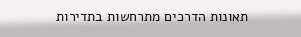תאונות הדרכים מתרחשות בתדירות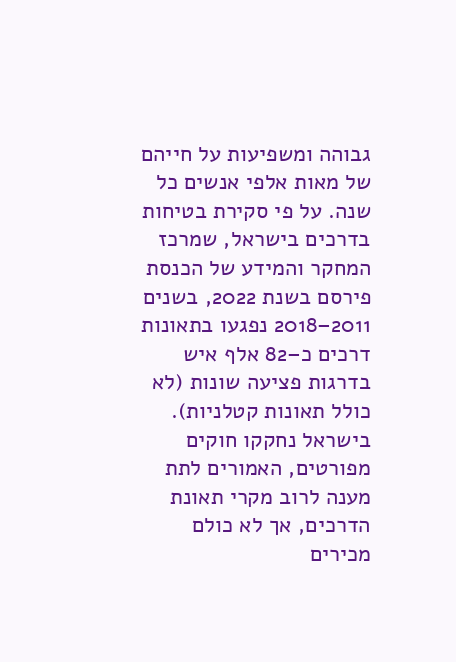גבוהה ומשפיעות על חייהם של מאות אלפי אנשים כל שנה. על פי סקירת בטיחות בדרכים בישראל, שמרכז המחקר והמידע של הכנסת פירסם בשנת 2022, בשנים 2011–2018 נפגעו בתאונות דרכים כ–82 אלף איש בדרגות פציעה שונות (לא כולל תאונות קטלניות). בישראל נחקקו חוקים מפורטים, האמורים לתת מענה לרוב מקרי תאונת הדרכים, אך לא כולם מכירים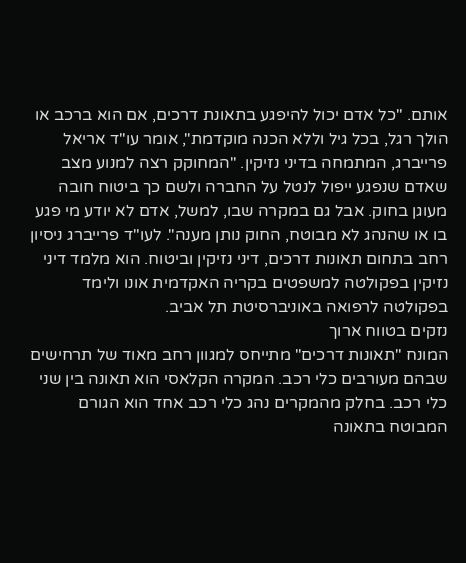אותם. "כל אדם יכול להיפגע בתאונת דרכים, אם הוא ברכב או הולך רגל, בכל גיל וללא הכנה מוקדמת", אומר עו"ד אריאל פרייברג, המתמחה בדיני נזיקין. "המחוקק רצה למנוע מצב שאדם שנפגע ייפול לנטל על החברה ולשם כך ביטוח חובה מעוגן בחוק. אבל גם במקרה שבו, למשל, אדם לא יודע מי פגע בו או שהנהג לא מבוטח, החוק נותן מענה". לעו"ד פרייברג ניסיון רחב בתחום תאונות דרכים, דיני נזיקין וביטוח. הוא מלמד דיני נזיקין בפקולטה למשפטים בקריה האקדמית אונו ולימד בפקולטה לרפואה באוניברסיטת תל אביב.
נזקים בטווח ארוך
המונח "תאונות דרכים" מתייחס למגוון רחב מאוד של תרחישים שבהם מעורבים כלי רכב. המקרה הקלאסי הוא תאונה בין שני כלי רכב. בחלק מהמקרים נהג כלי רכב אחד הוא הגורם המבוטח בתאונה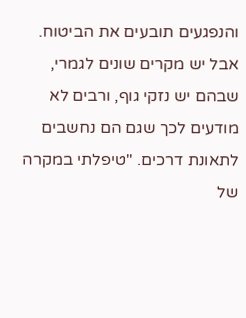והנפגעים תובעים את הביטוח. אבל יש מקרים שונים לגמרי, שבהם יש נזקי גוף, ורבים לא מודעים לכך שגם הם נחשבים לתאונת דרכים. "טיפלתי במקרה של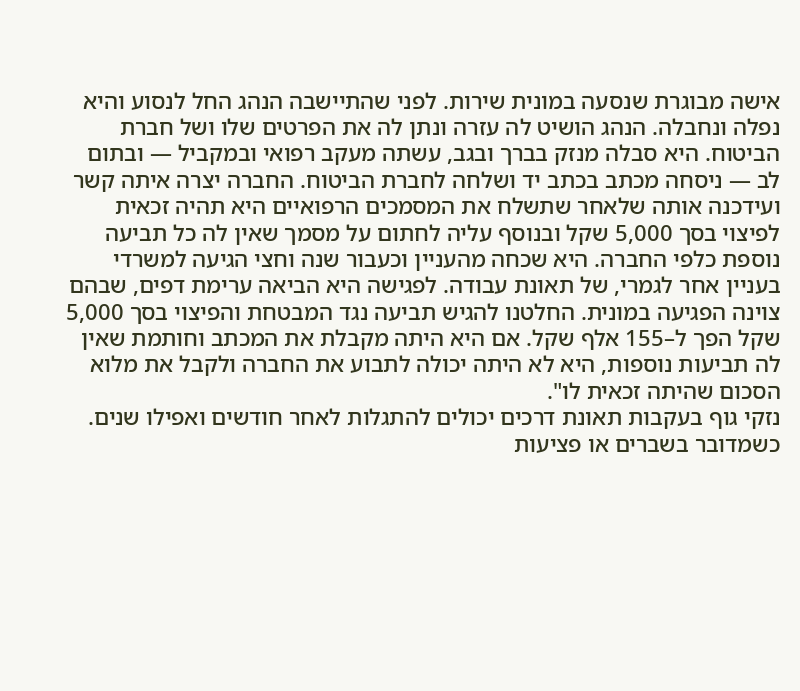אישה מבוגרת שנסעה במונית שירות. לפני שהתיישבה הנהג החל לנסוע והיא נפלה ונחבלה. הנהג הושיט לה עזרה ונתן לה את הפרטים שלו ושל חברת הביטוח. היא סבלה מנזק בברך ובגב, עשתה מעקב רפואי ובמקביל — ובתום לב — ניסחה מכתב בכתב יד ושלחה לחברת הביטוח. החברה יצרה איתה קשר ועידכנה אותה שלאחר שתשלח את המסמכים הרפואיים היא תהיה זכאית לפיצוי בסך 5,000 שקל ובנוסף עליה לחתום על מסמך שאין לה כל תביעה נוספת כלפי החברה. היא שכחה מהעניין וכעבור שנה וחצי הגיעה למשרדי בעניין אחר לגמרי, של תאונת עבודה. לפגישה היא הביאה ערימת דפים, שבהם צוינה הפגיעה במונית. החלטנו להגיש תביעה נגד המבטחת והפיצוי בסך 5,000 שקל הפך ל–155 אלף שקל. אם היא היתה מקבלת את המכתב וחותמת שאין לה תביעות נוספות, היא לא היתה יכולה לתבוע את החברה ולקבל את מלוא הסכום שהיתה זכאית לו".
נזקי גוף בעקבות תאונת דרכים יכולים להתגלות לאחר חודשים ואפילו שנים. כשמדובר בשברים או פציעות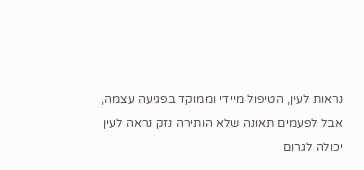נראות לעין, הטיפול מיידי וממוקד בפגיעה עצמה, אבל לפעמים תאונה שלא הותירה נזק נראה לעין יכולה לגרום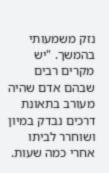נזק משמעותי בהמשך. "יש מקרים רבים שבהם אדם שהיה מעורב בתאונת דרכים נבדק במיון ושוחרר לביתו אחרי כמה שעות.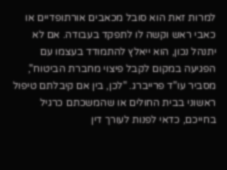למרות זאת הוא סובל מכאבים אורתופדיים או כאבי ראש וקשה לו לתפקד בעבודה. אם לא יתנהל נכון, הוא ייאלץ להתמודד בעצמו עם הפגיעה במקום לקבל פיצוי מחברת הביטוח", מסביר עו"ד פרייברג. "לכן, בין אם קיבלתם טיפול ראשוני בבית החולים או שהמשכתם כרגיל בחייכם, כדאי לפנות לעורך דין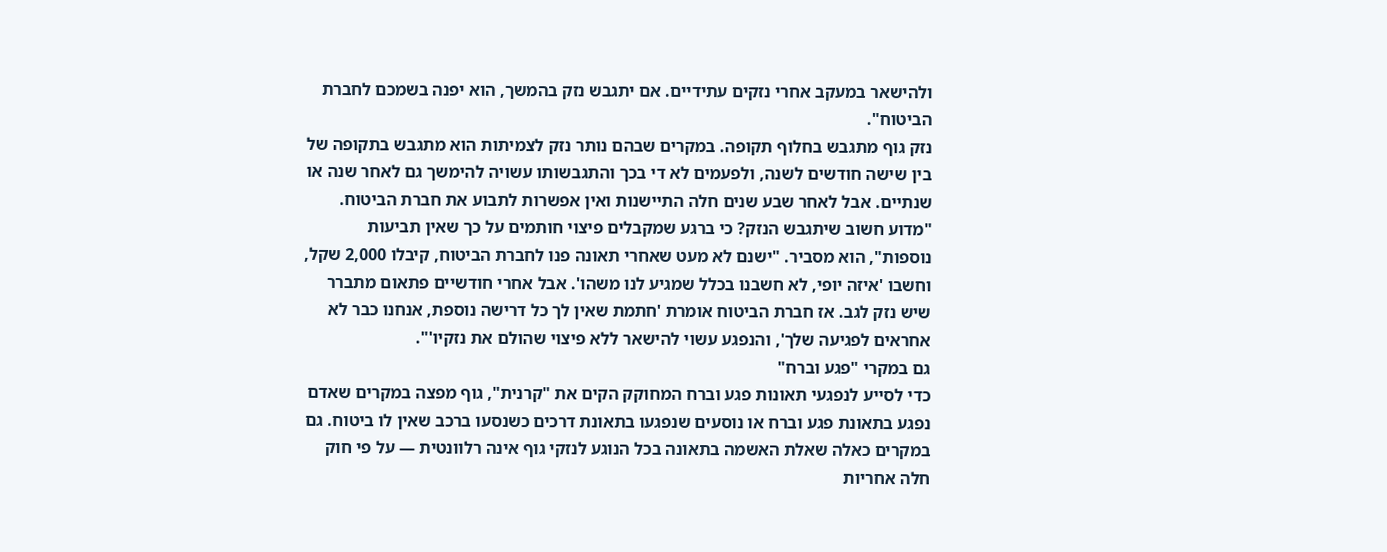ולהישאר במעקב אחרי נזקים עתידיים. אם יתגבש נזק בהמשך, הוא יפנה בשמכם לחברת הביטוח".
נזק גוף מתגבש בחלוף תקופה. במקרים שבהם נותר נזק לצמיתות הוא מתגבש בתקופה של בין שישה חודשים לשנה, ולפעמים לא די בכך והתגבשותו עשויה להימשך גם לאחר שנה או שנתיים. אבל לאחר שבע שנים חלה התיישנות ואין אפשרות לתבוע את חברת הביטוח. "מדוע חשוב שיתגבש הנזק? כי ברגע שמקבלים פיצוי חותמים על כך שאין תביעות נוספות", הוא מסביר. "ישנם לא מעט שאחרי תאונה פנו לחברת הביטוח, קיבלו 2,000 שקל, וחשבו 'איזה יופי, לא חשבנו בכלל שמגיע לנו משהו'. אבל אחרי חודשיים פתאום מתברר שיש נזק לגב. אז חברת הביטוח אומרת 'חתמת שאין לך כל דרישה נוספת, אנחנו כבר לא אחראים לפגיעה שלך', והנפגע עשוי להישאר ללא פיצוי שהולם את נזקיו'".
גם במקרי "פגע וברח"
כדי לסייע לנפגעי תאונות פגע וברח המחוקק הקים את "קרנית", גוף מפצה במקרים שאדם נפגע בתאונת פגע וברח או נוסעים שנפגעו בתאונת דרכים כשנסעו ברכב שאין לו ביטוח. גם במקרים כאלה שאלת האשמה בתאונה בכל הנוגע לנזקי גוף אינה רלוונטית — על פי חוק חלה אחריות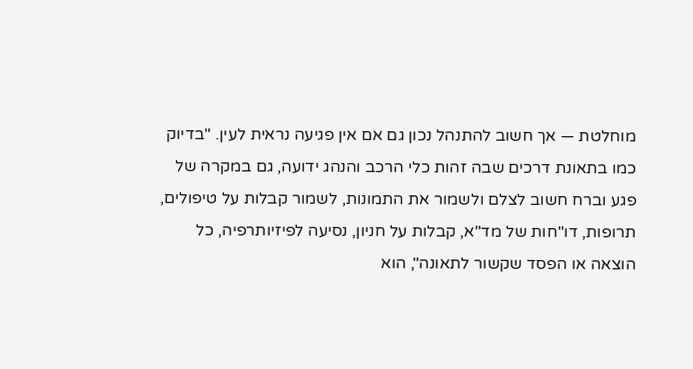מוחלטת — אך חשוב להתנהל נכון גם אם אין פגיעה נראית לעין. "בדיוק כמו בתאונת דרכים שבה זהות כלי הרכב והנהג ידועה, גם במקרה של פגע וברח חשוב לצלם ולשמור את התמונות, לשמור קבלות על טיפולים, תרופות, דו"חות של מד"א, קבלות על חניון, נסיעה לפיזיותרפיה, כל הוצאה או הפסד שקשור לתאונה", הוא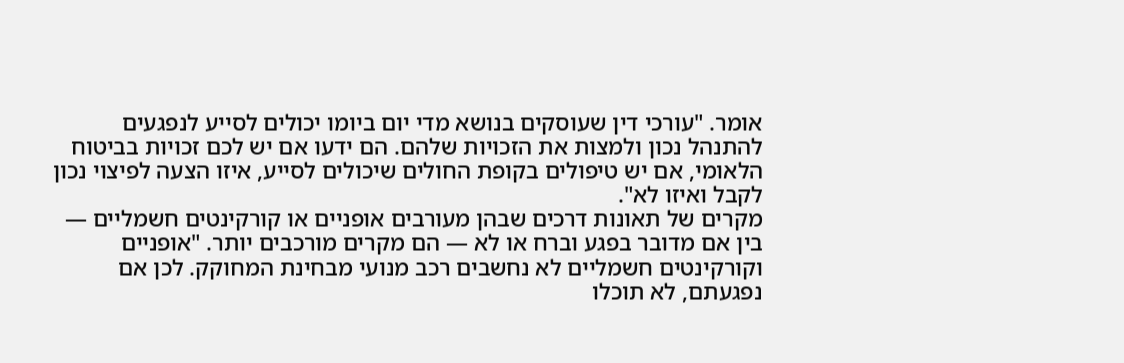אומר. "עורכי דין שעוסקים בנושא מדי יום ביומו יכולים לסייע לנפגעים להתנהל נכון ולמצות את הזכויות שלהם. הם ידעו אם יש לכם זכויות בביטוח הלאומי, אם יש טיפולים בקופת החולים שיכולים לסייע, איזו הצעה לפיצוי נכון לקבל ואיזו לא".
מקרים של תאונות דרכים שבהן מעורבים אופניים או קורקינטים חשמליים — בין אם מדובר בפגע וברח או לא — הם מקרים מורכבים יותר. "אופניים וקורקינטים חשמליים לא נחשבים רכב מנועי מבחינת המחוקק. לכן אם נפגעתם, לא תוכלו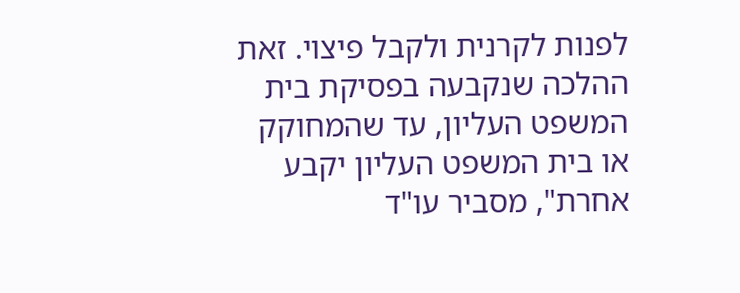לפנות לקרנית ולקבל פיצוי. זאת ההלכה שנקבעה בפסיקת בית המשפט העליון, עד שהמחוקק או בית המשפט העליון יקבע אחרת", מסביר עו"ד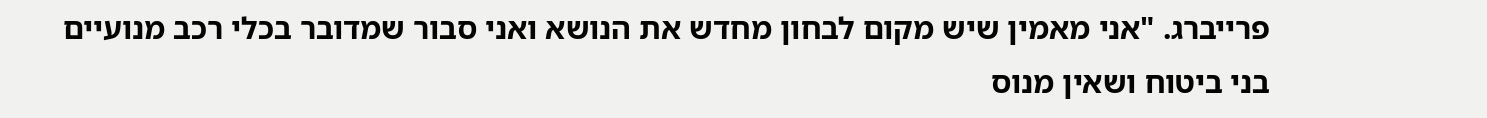פרייברג. "אני מאמין שיש מקום לבחון מחדש את הנושא ואני סבור שמדובר בכלי רכב מנועיים בני ביטוח ושאין מנוס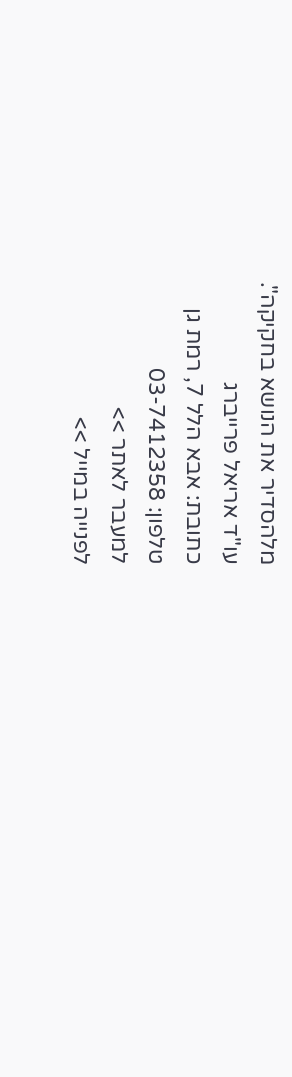מלהסדיר את הנושא בחקיקה".
עו"ד אריאל פרייברג
כתובת: אבא הלל 7, רמת גן
טלפון: 03-7412358
למעבר לאתר >>
לפנייה במייל >>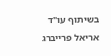בשיתוף עו"ד אריאל פרייברג